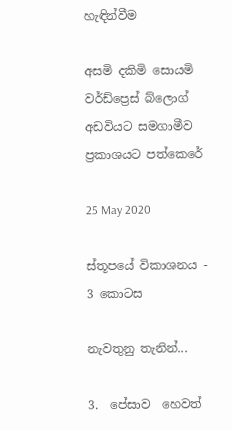හැඳින්වීම

අසමි දකිමි සොයමි වර්ඩ්ප්‍රෙස් බ්ලොග් අඩවියට සමගාමීව ප්‍රකාශයට පත්කෙරේ

25 May 2020

ස්තූපයේ විකාශනය - 3 කොටස

නැවතුනු තැනින්...

3.  පේසාව  හෙවත්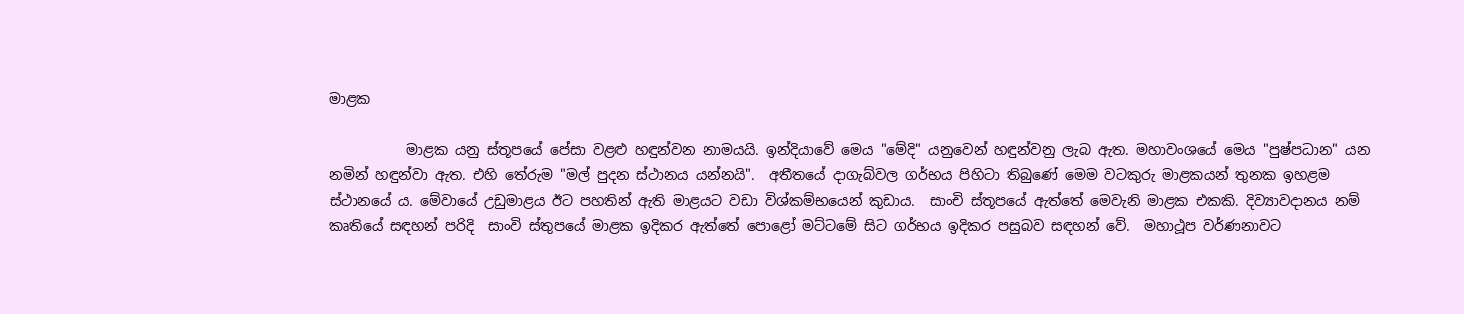මාළක

           මාළක යනු ස්තූපයේ පේසා වළළු හඳුන්වන නාමයයි. ඉන්දියාවේ මෙය "මේදි" යනුවෙන් හඳුන්වනු ලැබ ඇත. මහාවංශයේ මෙය "පුෂ්පධාන" යන නමින් හඳුන්වා ඇත. එහි තේරුම "මල් පුදන ස්ථානය යන්නයි".  අතීතයේ දාගැබ්වල ගර්භය පිහිටා තිබුණේ මෙම වටකුරු මාළකයන් තුනක ඉහළම ස්ථානයේ ය. මේවායේ උඩුමාළය ඊට පහතින් ඇති මාළයට වඩා විශ්කම්භයෙන් කුඩාය.  සාංචි ස්තූපයේ ඇත්තේ මෙවැනි මාළක එකකි. දිව්‍යාවදානය නම් කෘතියේ සඳහන් පරිදි  සාංවි ස්තුපයේ මාළක ඉදිකර ඇත්තේ පොළෝ මට්ටමේ සිට ගර්භය ඉදිකර පසුබව සඳහන් වේ.  මහාථූප වර්ණනාවට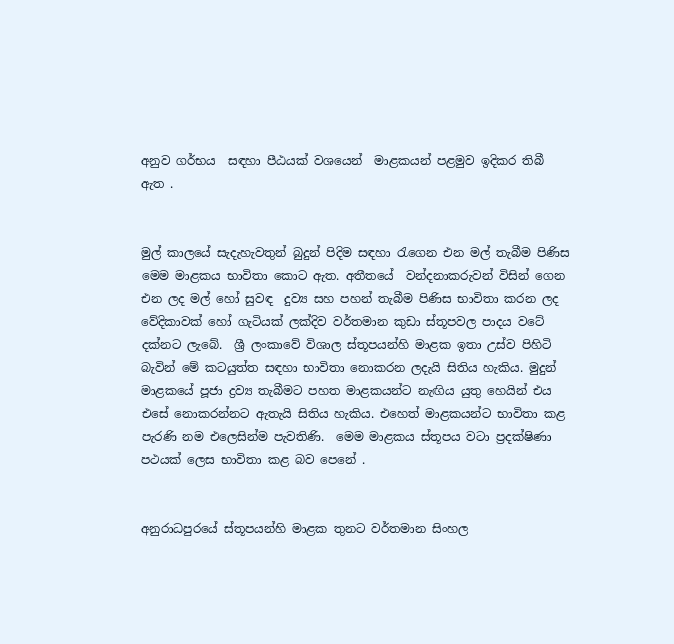අනුව ගර්භය  සඳහා පීඨයක් වශයෙන්  මාළකයන් පළමුව ඉදිකර තිබී ඇත .


මුල් කාලයේ සැදැහැවතුන් බුදුන් පිදිම සඳහා රැගෙන එන මල් තැබීම පිණිස මෙම මාළකය භාවිතා කොට ඇත. අතීතයේ  වන්දනාකරුවන් විසින් ගෙන එන ලද මල් හෝ සුවඳ  දුව්‍ය සහ පහන් තැබීම පිණිස භාවිතා කරන ලද වේදිකාවක් හෝ ගැටියක් ලක්දිව වර්තමාන කුඩා ස්තූපවල පාදය වටේ දක්නට ලැබේ.  ශ්‍රී ලංකාවේ විශාල ස්තූපයන්හි මාළක ඉතා උස්ව පිහිටි බැවින් මේ කටයුත්ත සඳහා භාවිතා නොකරන ලදැයි සිතිය හැකිය. මුදුන් මාළකයේ පූජා ද්‍රව්‍ය තැබීමට පහත මාළකයන්ට නැඟිය යුතු හෙයින් එය එසේ නොකරන්නට ඇතැයි සිතිය හැකිය. එහෙත් මාළකයන්ට භාවිතා කළ පැරණි නම එලෙසින්ම පැවතිණි.  මෙම මාළකය ස්තූපය වටා ප්‍රදක්ෂිණා පථයක් ලෙස භාවිතා කළ බව පෙනේ .


අනුරාධපුරයේ ස්තූපයන්හි මාළක තුනට වර්තමාන සිංහල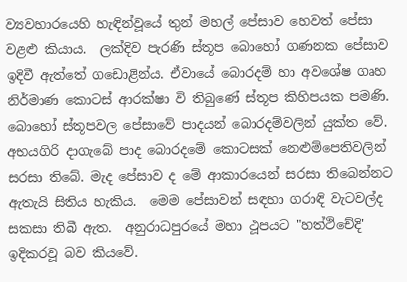ව්‍යවහාරයෙහි හැඳින්වූයේ තුන් මහල් පේසාව හෙවත් පේසා වළළු කියාය.  ලක්දිව පැරණි ස්තූප බොහෝ ගණනක පේසාව ඉදිවී ඇත්තේ ගඩොළින්ය. ඒවායේ බොරදම් හා අවශේෂ ගෘහ නිර්මාණ කොටස් ආරක්ෂා වි තිබුණේ ස්තූප කිහිපයක පමණි. බොහෝ ස්තූපවල පේසාවේ පාදයන් බොරදම්වලින් යුක්ත වේ.  අභයගිරි දාගැබේ පාද බොරදමේ කොටසක් නෙළුම්පෙතිවලින් සරසා තිබේ. මැද පේසාව ද මේ ආකාරයෙන් සරසා තිබෙන්නට ඇතැයි සිතිය හැකිය.  මෙම පේසාවන් සඳහා ගරාඳි වැටවල්ද සකසා තිබී ඇත.  අනුරාධපුරයේ මහා ථූපයට "හත්ථිචේදි' ඉදිකරවූ බව කියවේ.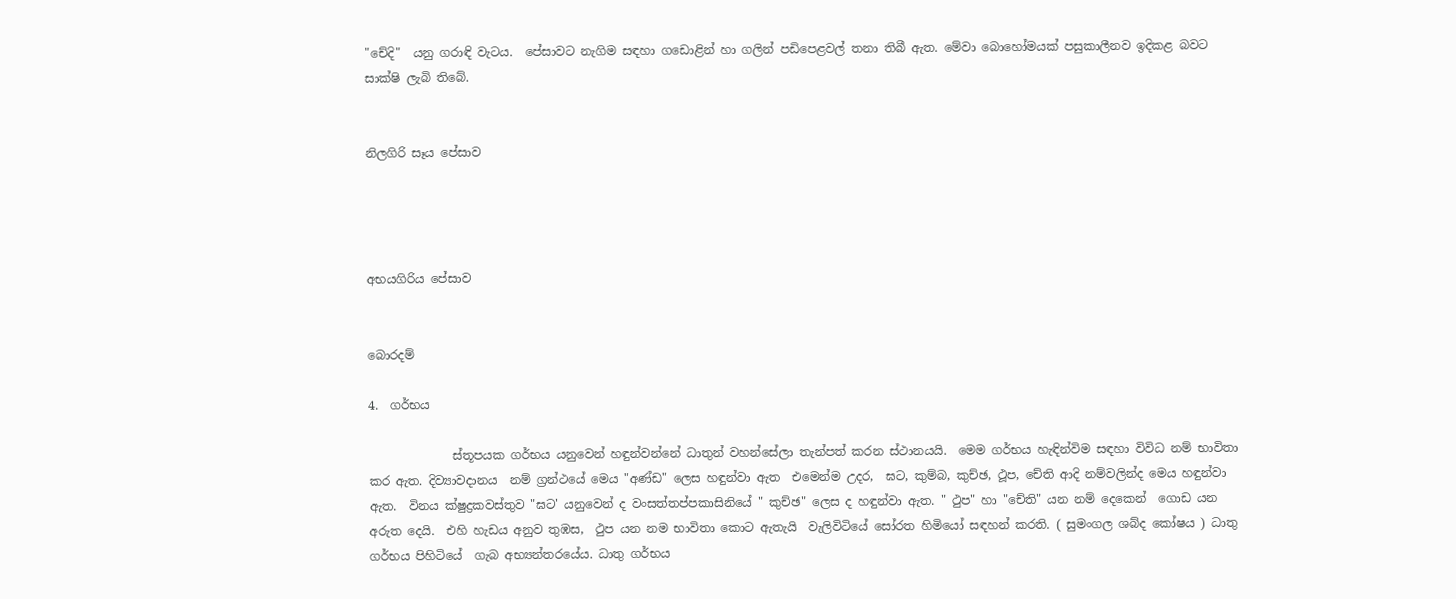"චේදි"  යනු ගරාඳි වැටය.  පේසාවට නැගිම සඳහා ගඩොළින් හා ගලින් පඩිපෙළවල් තනා තිබී ඇත. මේවා බොහෝමයක් පසුකාලීනව ඉදිකළ බවට සාක්ෂි ලැබි තිබේ.


නිලගිරි සෑය පේසාව




අභයගිරිය පේසාව


බොරදම්

4.  ගර්භය

              ස්තූපයක ගර්භය යනුවෙන් හඳුන්වන්නේ ධාතුන් වහන්සේලා තැන්පත් කරන ස්ථානයයි.  මෙම ගර්භය හැඳින්විම සඳහා විවිධ නම් භාවිතා කර ඇත. දිව්‍යාවදානය  නම් ග්‍රන්ථයේ මෙය "අණ්ඩ" ලෙස හඳුන්වා ඇත  එමෙන්ම උදර,  ඝට, කුම්බ, කුච්ඡ, ථූප, චේති ආදි නම්වලින්ද මෙය හඳුන්වා ඇත.  විනය ක්ෂුද්‍රකවස්තුව "ඝට' යනුවෙන් ද වංසත්තප්පකාසිනියේ " කුච්ඡ" ලෙස ද හඳුන්වා ඇත. " ථුප" හා "චේති" යන නම් දෙකෙන්  ගොඩ යන අරුත දෙයි.  එහි හැඩය අනුව තුඹස,  ථුප යන නම භාවිතා කොට ඇතැයි  වැලිවිටියේ සෝරත හිමියෝ සඳහන් කරති. ( සුමංගල ශබ්ද කෝෂය ) ධාතු ගර්භය පිහිටියේ  ගැබ අභ්‍යන්තරයේය. ධාතු ගර්භය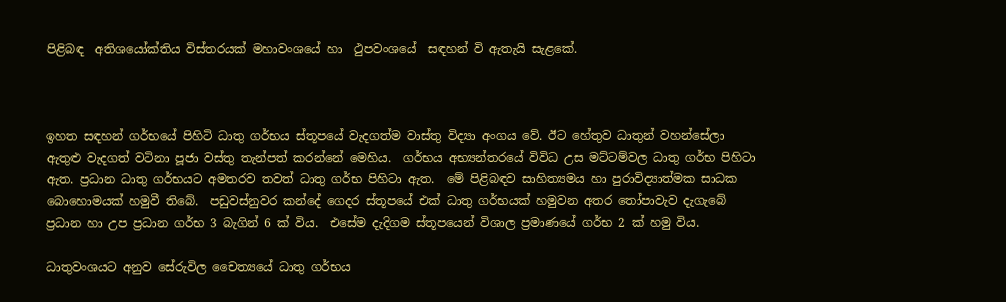පිළිබඳ  අතිශයෝක්තිය විස්තරයක් මහාවංශයේ හා  ථුපවංශයේ  සඳහන් වි ඇතැයි සැළකේ.



ඉහත සඳහන් ගර්භයේ පිහිටි ධාතු ගර්භය ස්තූපයේ වැදගත්ම වාස්තු විද්‍යා අංගය වේ. ඊට හේතුව ධාතුන් වහන්සේලා ඇතුළු වැදගත් වටිනා පූජා වස්තු තැන්පත් කරන්නේ මෙහිය.  ගර්භය අභ්‍යන්තරයේ විවිධ උස මට්ටම්වල ධාතු ගර්භ පිහිටා ඇත. ප්‍රධාන ධාතු ගර්භයට අමතරව තවත් ධාතු ගර්භ පිහිටා ඇත.  මේ පිළිබඳව සාහිත්‍යමය හා පුරාවිද්‍යාත්මක සාධක බොහොමයක් හමුවී තිබේ.  පඩුවස්‌නුවර කන්දේ ගෙදර ස්‌තූපයේ එක්‌ ධාතු ගර්භයක්‌ හමුවන අතර තෝපාවැව දැගැබේ ප්‍රධාන හා උප ප්‍රධාන ගර්භ 3 බැගින් 6 ක්‌ විය.  එසේම දැදිගම ස්‌තූපයෙන් විශාල ප්‍රමාණයේ ගර්භ 2 ක්‌ හමු විය.

ධාතුවංශයට අනුව සේරුවිල චෛත්‍යයේ ධාතු ගර්භය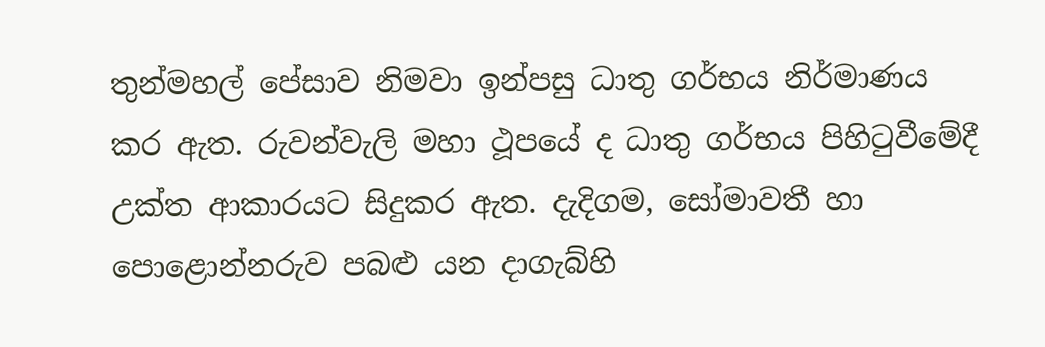තුන්මහල් පේසාව නිමවා ඉන්පසු ධාතු ගර්භය නිර්මාණය කර ඇත. රුවන්වැලි මහා ථූපයේ ද ධාතු ගර්භය පිහිටුවීමේදී උක්‌ත ආකාරයට සිදුකර ඇත. දැදිගම, සෝමාවතී හා පොළොන්නරුව පබළු යන දාගැබ්හි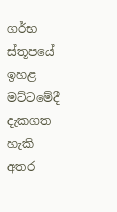ගර්භ ස්‌තූපයේ ඉහළ මට්‌ටමේදී දැකගත හැකි අතර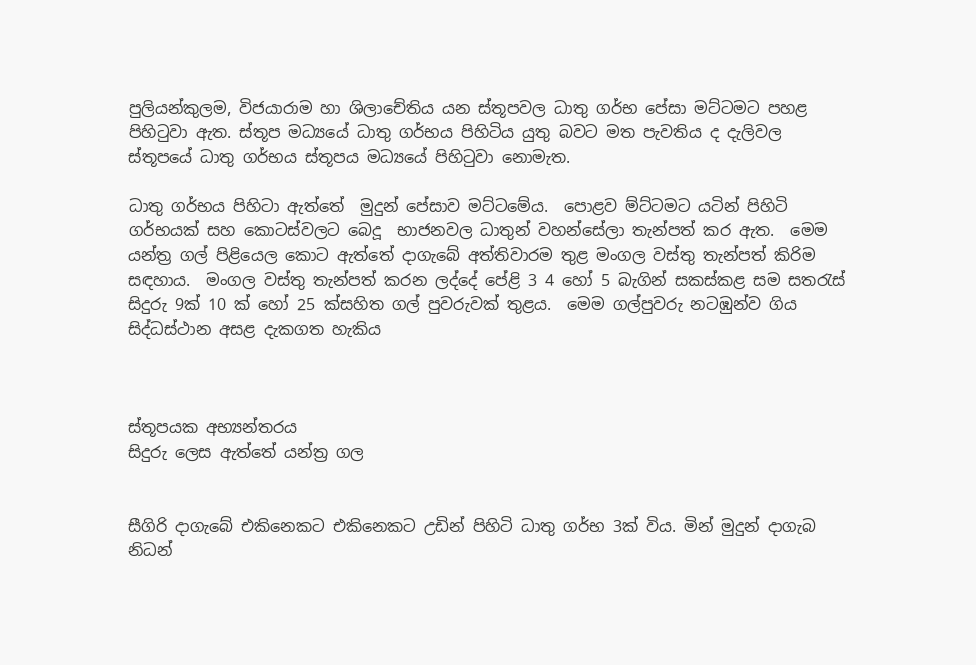පුලියන්කුලම, විජයාරාම හා ශිලාචේතිය යන ස්‌තූපවල ධාතු ගර්භ පේසා මට්‌ටමට පහළ පිහිටුවා ඇත. ස්‌තූප මධ්‍යයේ ධාතු ගර්භය පිහිටිය යුතු බවට මත පැවතිය ද දැලිවල ස්‌තූපයේ ධාතු ගර්භය ස්‌තූපය මධ්‍යයේ පිහිටුවා නොමැත.

ධාතු ගර්භය පිහිටා ඇත්තේ  මුදුන් පේසාව මට්ටමේය.  පොළව ම්ට්ටමට යටින් පිහිටි ගර්භයක් සහ කොටස්වලට බෙදූ  භාජනවල ධාතුන් වහන්සේලා තැන්පත් කර ඇත.  මෙම යන්ත්‍ර ගල් පිළියෙල කොට ඇත්තේ දාගැබේ අත්තිවාරම තුළ මංගල වස්තු තැන්පත් කිරිම සඳහාය.  මංගල වස්තු තැන්පත් කරන ලද්දේ පේළි 3 4 හෝ 5 බැගින් සකස්කළ සම සතරැස් සිදුරු 9ක් 10 ක් හෝ 25 ක්සහිත ගල් පුවරුවක් තුළය.  මෙම ගල්පුවරු නටඹුන්ව ගිය සිද්ධස්ථාන අසළ දැකගත හැකිය



ස්තූපයක අභ්‍යන්තරය
සිදුරු ලෙස ඇත්තේ යන්ත්‍ර ගල


සීගිරි දාගැබේ එකිනෙකට එකිනෙකට උඩින් පිහිටි ධාතු ගර්භ 3ක් විය. මින් මුදුන් දාගැබ නිධන්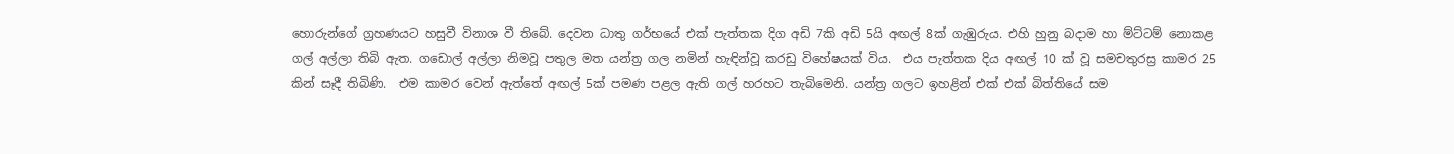හොරුන්ගේ ග්‍රහණයට හසුවී විනාශ වී තිබේ. දෙවන ධාතු ගර්භයේ එක් පැත්තක දිග අඩි 7කි අඩි 5යි අඟල් 8ක් ගැඹුරුය. එහි හුනු බදාම හා ම්ට්ටම් නොකළ ගල් අල්ලා තිබි ඇත. ගඩොල් අල්ලා නිමවූ පතුල මත යන්ත්‍ර ගල නමින් හැඳින්වූ කරඩු විහේෂයක් විය.  එය පැත්තක දිය අඟල් 10 ක් වූ සමචතුරස්‍ර කාමර 25 කින් සෑදී තිබිණි.  එම කාමර වෙන් ඇත්තේ අඟල් 5ක් පමණ පළල ඇති ගල් හරහට තැබිමෙනි. යන්ත්‍ර ගලට ඉහළින් එක් එක් බිත්තියේ සම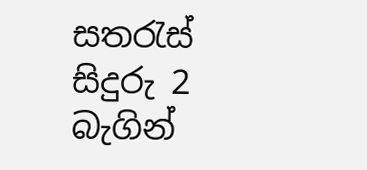සතරැස් සිදුරු 2 බැගින්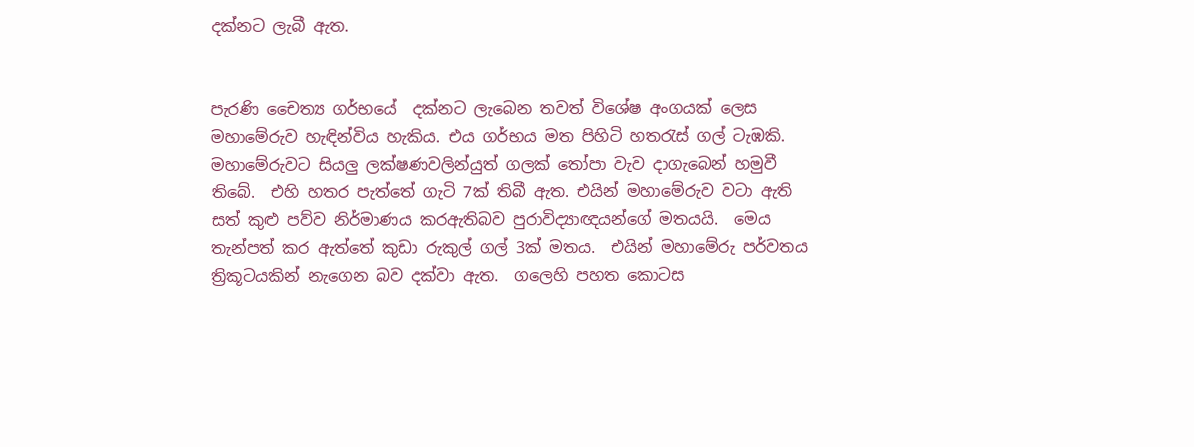දක්නට ලැබී ඇත.


පැරණි චෛත්‍ය ගර්භයේ  දක්නට ලැබෙන තවත් විශේෂ අංගයක් ලෙස මහාමේරුව හැඳින්විය හැකිය. එය ගර්භය මත පිහිටි හතරැස් ගල් ටැඹකි. මහාමේරුවට සියලු ලක්ෂණවලින්යුත් ගලක් තෝපා වැව දාගැබෙන් හමුවී තිබේ.  එහි හතර පැත්තේ ගැටි 7ක් තිබී ඇත. එයින් මහාමේරුව වටා ඇති සත් කුළු පව්ව නිර්මාණය කරඇතිබව පුරාවිද්‍යාඥයන්ගේ මතයයි.  මෙය තැන්පත් කර ඇත්තේ කුඩා රුකුල් ගල් 3ක් මතය.  එයින් මහාමේරු පර්වතය ත්‍රිකූටයකින් නැගෙන බව දක්වා ඇත.  ගලෙහි පහත කොටස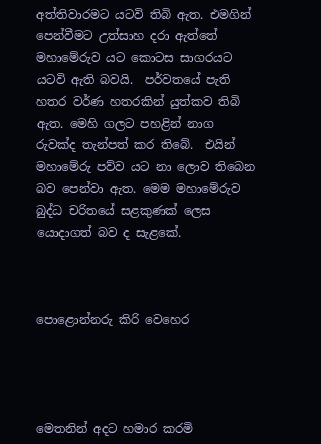අත්තිවාරමට යටවි තිබි ඇත. එමගින් පෙන්වීමට උත්සාහ දරා ඇත්තේ මහාමේරුව යට කොටස සාගරයට යටවි ඇති බවයි.  පර්වතයේ පැති හතර වර්ණ හතරකින් යුත්කව තිබි ඇත. මෙහි ගලට පහළින් නාග රුවක්ද තැන්පත් කර තිබේ.  එයින් මහාමේරු පව්ව යට නා ලොව තිබෙන බව පෙන්වා ඇත. මෙම මහාමේරුව බුද්ධ චරිතයේ සළකුණක් ලෙස යොදාගත් බව ද සැළකේ.



පොළොන්නරු කිරි වෙහෙර




මෙතනින් අදට හමාර කරමි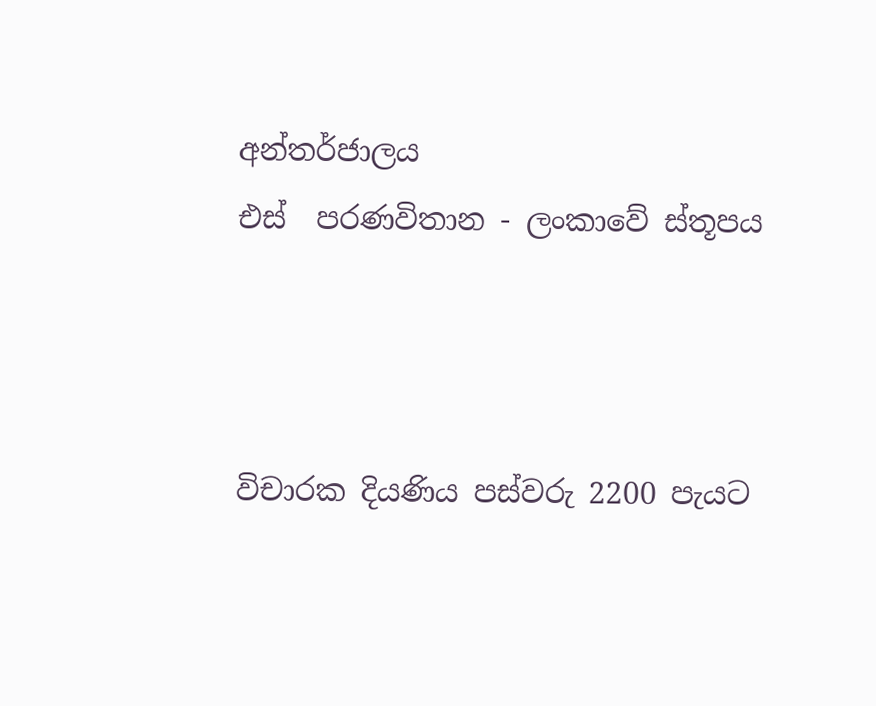අන්තර්ජාලය
එස්  පරණවිතාන - ලංකාවේ ස්තූපය



විචාරක දියණිය‍ පස්වරු 2200 පැයට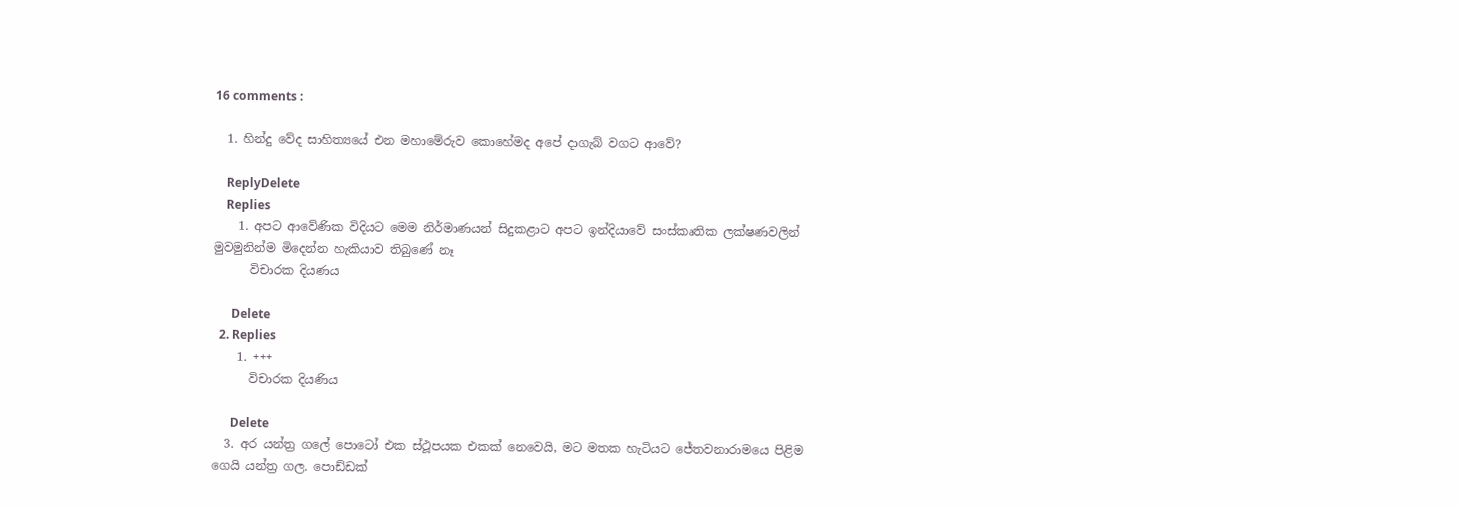16 comments :

  1. හින්දු වේද සාහිත්‍යයේ එන මහාමේරුව කොහේමද අපේ දාගැබ් වගට ආවේ?

    ReplyDelete
    Replies
    1. අපට ආවේණික විදියට මෙම නිර්මාණයන් සිදුකළාට අපට ඉන්දියාවේ සංස්කෘතික ලක්ෂණවලින් මුවමුනින්ම මිදෙන්න හැකියාව තිබුණේ නෑ
      විචාරක දියණය

      Delete
  2. Replies
    1. +++
      විචාරක දියණිය

      Delete
  3. අර යන්ත්‍ර ගලේ පොටෝ එක ස්ථූපයක එකක් නෙවෙයි, මට මතක හැටියට ජේතවනාරාමයෙ පිළිම ගෙයි යන්ත්‍ර ගල. පොඩ්ඩක්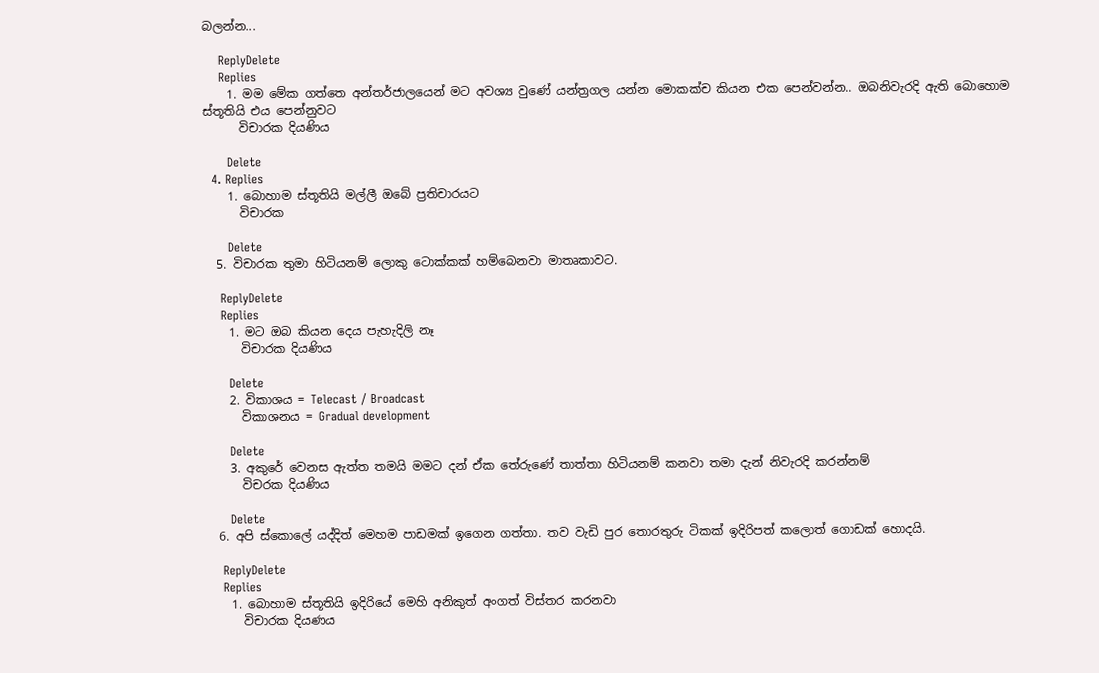බලන්න...

    ReplyDelete
    Replies
    1. මම මේක ගත්තෙ අන්තර්ජාලයෙන් මට අවශ්‍ය වුණේ යන්ත්‍රගල යන්න මොකක්ච කියන එක පෙන්වන්න.. ඔබනිවැරදි ඇති බොහොම ස්තූතියි එය පෙන්නුවට
      විචාරක දියණිය

      Delete
  4. Replies
    1. බොහාම ස්තූතියි මල්ලී ඔබේ ප්‍රතිචාරයට
      විචාරක

      Delete
  5. විචාරක තුමා හිටියනම් ලොකු ටොක්කක් හම්බෙනවා මාතෘකාවට.

    ReplyDelete
    Replies
    1. මට ඔබ කියන දෙය පැහැදිලි නෑ
      විචාරක දියණිය

      Delete
    2. විකාශය = Telecast / Broadcast
      විකාශනය = Gradual development

      Delete
    3. අකුරේ වෙනස ඇත්ත තමයි මමට දන් ඒක තේරුණේ තාත්තා හිටියනම් කනවා තමා දැන් නිවැරදි කරන්නම්
      විචරක දියණිය

      Delete
  6. අපි ස්කොලේ යද්දිත් මෙහම පාඩමක් ඉගෙන ගත්තා. තව වැඩි පුර තොරතුරු ටිකක් ඉදිරිපත් කලොත් ගොඩක් හොදයි.

    ReplyDelete
    Replies
    1. බොහාම ස්තූතියි ඉදිරියේ මෙහි අනිකුත් අංගත් විස්තර කරනවා
      විචාරක දියණය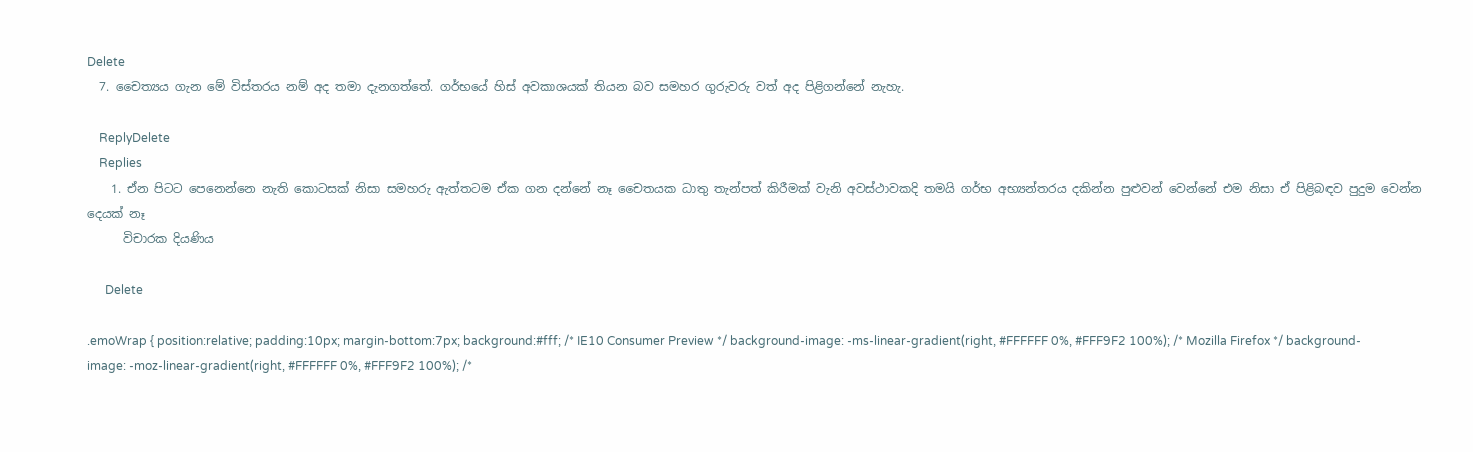Delete
  7. චෛත්‍යය ගැන මේ විස්තරය නම් අද තමා දැනගත්තේ. ගර්භයේ හිස් අවකාශයක් තියන බව සමහර ගුරුවරු වත් අද පිළිගන්නේ නැහැ.

    ReplyDelete
    Replies
    1. ඒන පිටට පෙනෙන්නෙ නැති කොටසක් නිසා සමහරු ඇත්තටම ඒක ගන දන්නේ නෑ චෛතයක ධාතු තැන්පත් කිරීමක් වැනි අවස්ථාවකදි තමයි ගර්භ අභ්‍යන්තරය දකින්න පුළුවන් වෙන්නේ එම නිසා ඒ පිළිබඳව පුදුම වෙන්න දෙයක් නෑ
      විචාරක දියණිය

      Delete

.emoWrap { position:relative; padding:10px; margin-bottom:7px; background:#fff; /* IE10 Consumer Preview */ background-image: -ms-linear-gradient(right, #FFFFFF 0%, #FFF9F2 100%); /* Mozilla Firefox */ background-image: -moz-linear-gradient(right, #FFFFFF 0%, #FFF9F2 100%); /*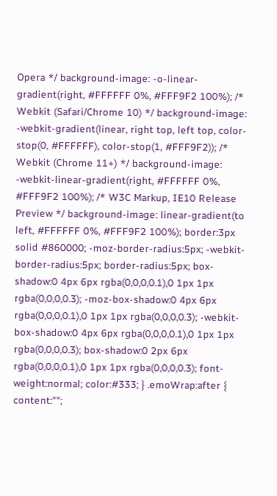Opera */ background-image: -o-linear-gradient(right, #FFFFFF 0%, #FFF9F2 100%); /* Webkit (Safari/Chrome 10) */ background-image: -webkit-gradient(linear, right top, left top, color-stop(0, #FFFFFF), color-stop(1, #FFF9F2)); /* Webkit (Chrome 11+) */ background-image: -webkit-linear-gradient(right, #FFFFFF 0%, #FFF9F2 100%); /* W3C Markup, IE10 Release Preview */ background-image: linear-gradient(to left, #FFFFFF 0%, #FFF9F2 100%); border:3px solid #860000; -moz-border-radius:5px; -webkit-border-radius:5px; border-radius:5px; box-shadow:0 4px 6px rgba(0,0,0,0.1),0 1px 1px rgba(0,0,0,0.3); -moz-box-shadow:0 4px 6px rgba(0,0,0,0.1),0 1px 1px rgba(0,0,0,0.3); -webkit-box-shadow:0 4px 6px rgba(0,0,0,0.1),0 1px 1px rgba(0,0,0,0.3); box-shadow:0 2px 6px rgba(0,0,0,0.1),0 1px 1px rgba(0,0,0,0.3); font-weight:normal; color:#333; } .emoWrap:after { content:"";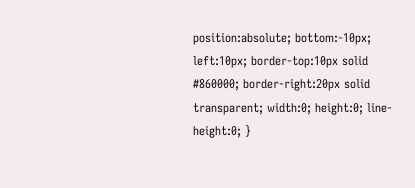position:absolute; bottom:-10px; left:10px; border-top:10px solid #860000; border-right:20px solid transparent; width:0; height:0; line-height:0; }